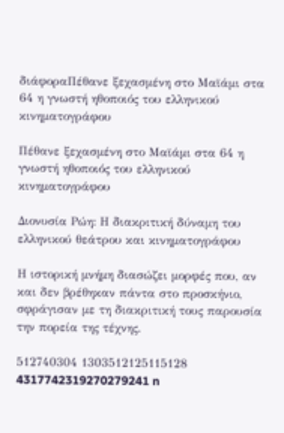διάφοραΠέθανε ξεχασμένη στο Μαϊάμι στα 64 η γνωστή ηθοποιός του ελληνικού κινηματογράφου

Πέθανε ξεχασμένη στο Μαϊάμι στα 64 η γνωστή ηθοποιός του ελληνικού κινηματογράφου

Διονυσία Ρώη: Η διακριτική δύναμη του ελληνικού θεάτρου και κινηματογράφου

Η ιστορική μνήμη διασώζει μορφές που, αν και δεν βρέθηκαν πάντα στο προσκήνιο, σφράγισαν με τη διακριτική τους παρουσία την πορεία της τέχνης.

512740304 1303512125115128 4317742319270279241 n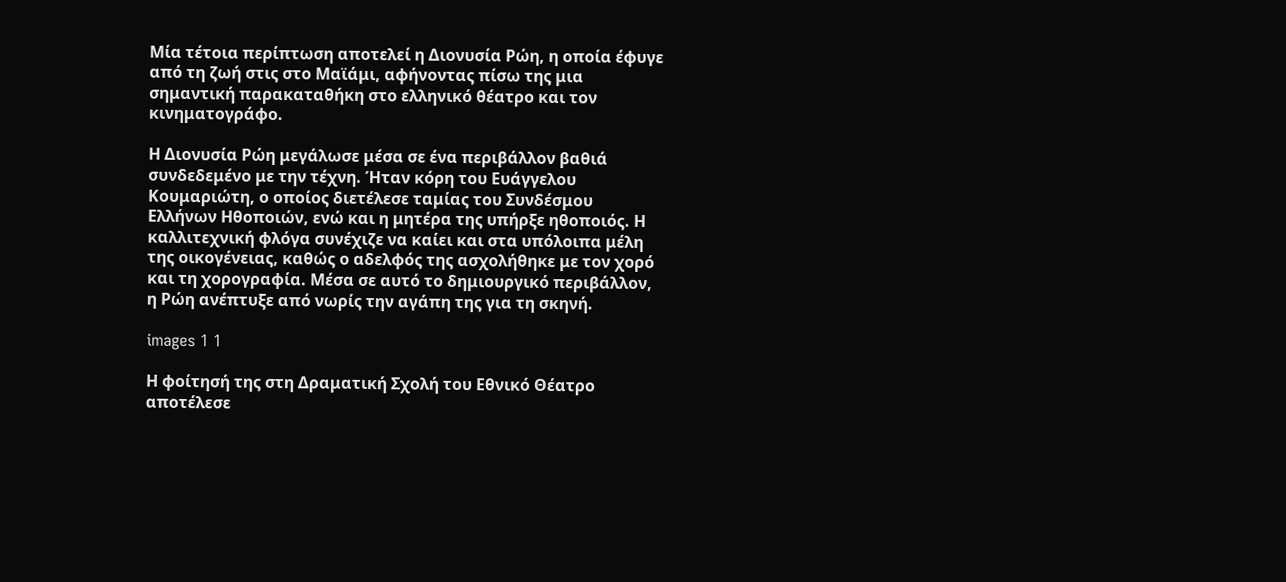Μία τέτοια περίπτωση αποτελεί η Διονυσία Ρώη, η οποία έφυγε από τη ζωή στις στο Μαϊάμι, αφήνοντας πίσω της μια σημαντική παρακαταθήκη στο ελληνικό θέατρο και τον κινηματογράφο.

Η Διονυσία Ρώη μεγάλωσε μέσα σε ένα περιβάλλον βαθιά συνδεδεμένο με την τέχνη. Ήταν κόρη του Ευάγγελου Κουμαριώτη, ο οποίος διετέλεσε ταμίας του Συνδέσμου Ελλήνων Ηθοποιών, ενώ και η μητέρα της υπήρξε ηθοποιός. Η καλλιτεχνική φλόγα συνέχιζε να καίει και στα υπόλοιπα μέλη της οικογένειας, καθώς ο αδελφός της ασχολήθηκε με τον χορό και τη χορογραφία. Μέσα σε αυτό το δημιουργικό περιβάλλον, η Ρώη ανέπτυξε από νωρίς την αγάπη της για τη σκηνή.

images 1 1

Η φοίτησή της στη Δραματική Σχολή του Εθνικό Θέατρο αποτέλεσε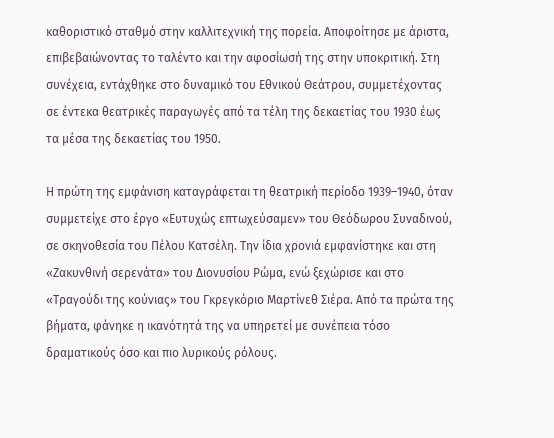καθοριστικό σταθμό στην καλλιτεχνική της πορεία. Αποφοίτησε με άριστα, επιβεβαιώνοντας το ταλέντο και την αφοσίωσή της στην υποκριτική. Στη συνέχεια, εντάχθηκε στο δυναμικό του Εθνικού Θεάτρου, συμμετέχοντας σε έντεκα θεατρικές παραγωγές από τα τέλη της δεκαετίας του 1930 έως τα μέσα της δεκαετίας του 1950.

Η πρώτη της εμφάνιση καταγράφεται τη θεατρική περίοδο 1939–1940, όταν συμμετείχε στο έργο «Ευτυχώς επτωχεύσαμεν» του Θεόδωρου Συναδινού, σε σκηνοθεσία του Πέλου Κατσέλη. Την ίδια χρονιά εμφανίστηκε και στη «Ζακυνθινή σερενάτα» του Διονυσίου Ρώμα, ενώ ξεχώρισε και στο «Τραγούδι της κούνιας» του Γκρεγκόριο Μαρτίνεθ Σιέρα. Από τα πρώτα της βήματα, φάνηκε η ικανότητά της να υπηρετεί με συνέπεια τόσο δραματικούς όσο και πιο λυρικούς ρόλους.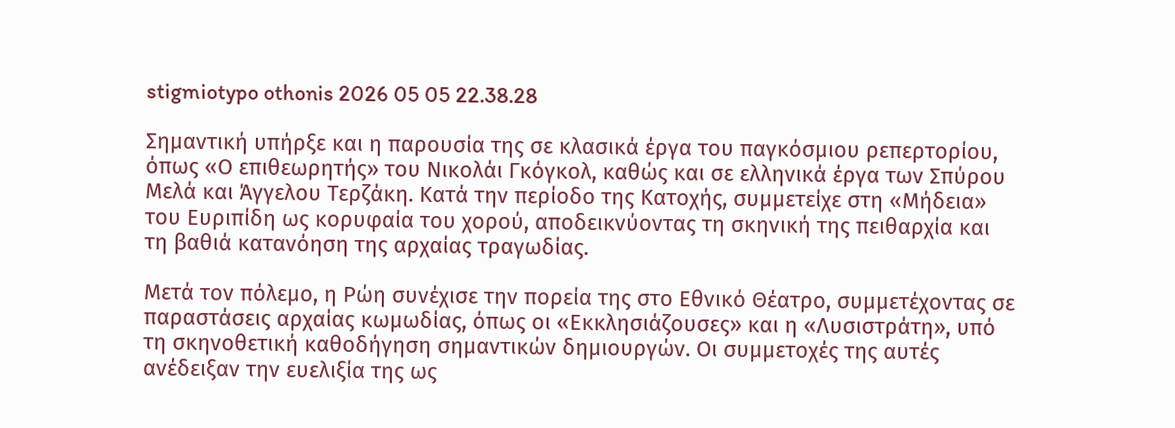stigmiotypo othonis 2026 05 05 22.38.28

Σημαντική υπήρξε και η παρουσία της σε κλασικά έργα του παγκόσμιου ρεπερτορίου, όπως «Ο επιθεωρητής» του Νικολάι Γκόγκολ, καθώς και σε ελληνικά έργα των Σπύρου Μελά και Άγγελου Τερζάκη. Κατά την περίοδο της Κατοχής, συμμετείχε στη «Μήδεια» του Ευριπίδη ως κορυφαία του χορού, αποδεικνύοντας τη σκηνική της πειθαρχία και τη βαθιά κατανόηση της αρχαίας τραγωδίας.

Μετά τον πόλεμο, η Ρώη συνέχισε την πορεία της στο Εθνικό Θέατρο, συμμετέχοντας σε παραστάσεις αρχαίας κωμωδίας, όπως οι «Εκκλησιάζουσες» και η «Λυσιστράτη», υπό τη σκηνοθετική καθοδήγηση σημαντικών δημιουργών. Οι συμμετοχές της αυτές ανέδειξαν την ευελιξία της ως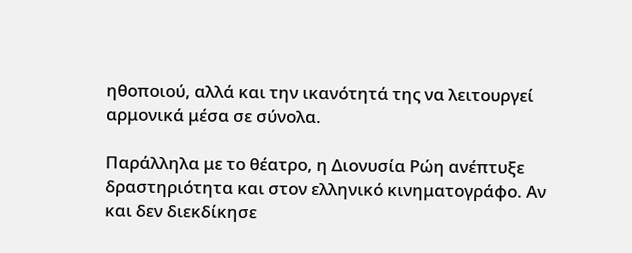ηθοποιού, αλλά και την ικανότητά της να λειτουργεί αρμονικά μέσα σε σύνολα.

Παράλληλα με το θέατρο, η Διονυσία Ρώη ανέπτυξε δραστηριότητα και στον ελληνικό κινηματογράφο. Αν και δεν διεκδίκησε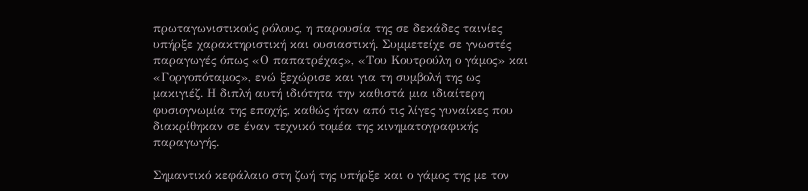πρωταγωνιστικούς ρόλους, η παρουσία της σε δεκάδες ταινίες υπήρξε χαρακτηριστική και ουσιαστική. Συμμετείχε σε γνωστές παραγωγές όπως «Ο παπατρέχας», «Του Κουτρούλη ο γάμος» και «Γοργοπόταμος», ενώ ξεχώρισε και για τη συμβολή της ως μακιγιέζ. Η διπλή αυτή ιδιότητα την καθιστά μια ιδιαίτερη φυσιογνωμία της εποχής, καθώς ήταν από τις λίγες γυναίκες που διακρίθηκαν σε έναν τεχνικό τομέα της κινηματογραφικής παραγωγής.

Σημαντικό κεφάλαιο στη ζωή της υπήρξε και ο γάμος της με τον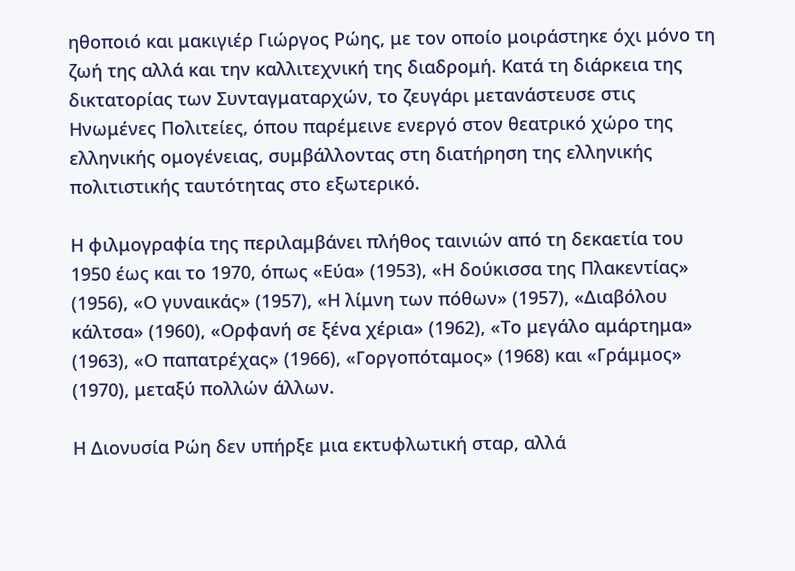ηθοποιό και μακιγιέρ Γιώργος Ρώης, με τον οποίο μοιράστηκε όχι μόνο τη ζωή της αλλά και την καλλιτεχνική της διαδρομή. Κατά τη διάρκεια της δικτατορίας των Συνταγματαρχών, το ζευγάρι μετανάστευσε στις Ηνωμένες Πολιτείες, όπου παρέμεινε ενεργό στον θεατρικό χώρο της ελληνικής ομογένειας, συμβάλλοντας στη διατήρηση της ελληνικής πολιτιστικής ταυτότητας στο εξωτερικό.

Η φιλμογραφία της περιλαμβάνει πλήθος ταινιών από τη δεκαετία του 1950 έως και το 1970, όπως «Εύα» (1953), «Η δούκισσα της Πλακεντίας» (1956), «Ο γυναικάς» (1957), «Η λίμνη των πόθων» (1957), «Διαβόλου κάλτσα» (1960), «Ορφανή σε ξένα χέρια» (1962), «Το μεγάλο αμάρτημα» (1963), «Ο παπατρέχας» (1966), «Γοργοπόταμος» (1968) και «Γράμμος» (1970), μεταξύ πολλών άλλων.

Η Διονυσία Ρώη δεν υπήρξε μια εκτυφλωτική σταρ, αλλά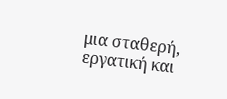μια σταθερή, εργατική και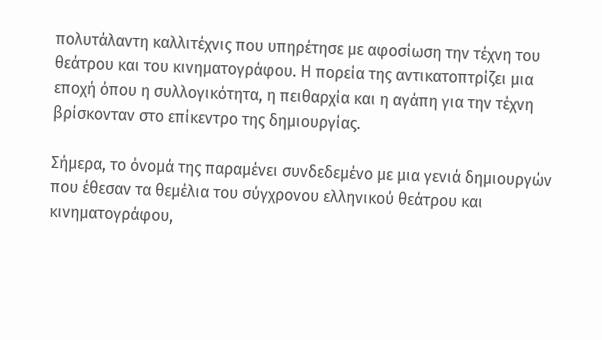πολυτάλαντη καλλιτέχνις που υπηρέτησε με αφοσίωση την τέχνη του θεάτρου και του κινηματογράφου. Η πορεία της αντικατοπτρίζει μια εποχή όπου η συλλογικότητα, η πειθαρχία και η αγάπη για την τέχνη βρίσκονταν στο επίκεντρο της δημιουργίας.

Σήμερα, το όνομά της παραμένει συνδεδεμένο με μια γενιά δημιουργών που έθεσαν τα θεμέλια του σύγχρονου ελληνικού θεάτρου και κινηματογράφου,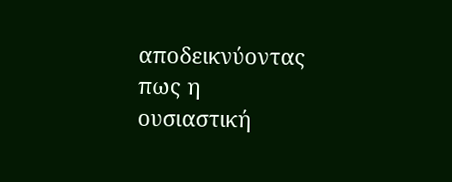αποδεικνύοντας πως η ουσιαστική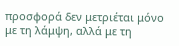προσφορά δεν μετριέται μόνο με τη λάμψη, αλλά με τη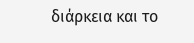διάρκεια και το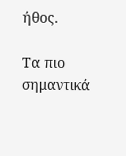ήθος.

Τα πιο σημαντικά